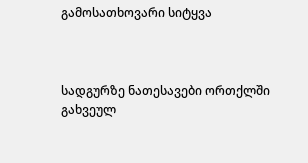გამოსათხოვარი სიტყვა



სადგურზე ნათესავები ორთქლში გახვეულ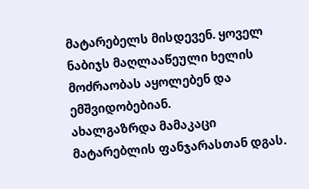მატარებელს მისდევენ. ყოველ ნაბიჯს მაღლააწეული ხელის მოძრაობას აყოლებენ და ემშვიდობებიან.
ახალგაზრდა მამაკაცი მატარებლის ფანჯარასთან დგას.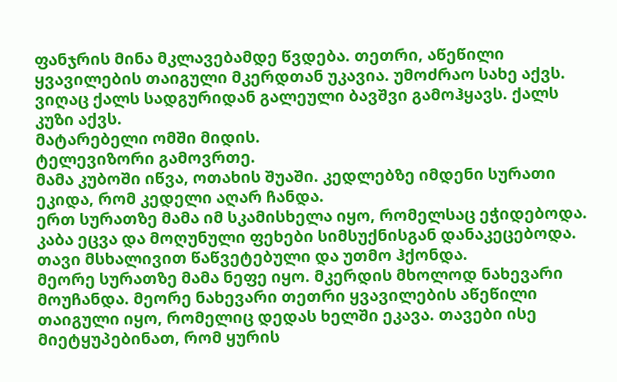ფანჯრის მინა მკლავებამდე წვდება. თეთრი, აწეწილი ყვავილების თაიგული მკერდთან უკავია. უმოძრაო სახე აქვს. ვიღაც ქალს სადგურიდან გალეული ბავშვი გამოჰყავს. ქალს კუზი აქვს.
მატარებელი ომში მიდის.
ტელევიზორი გამოვრთე.
მამა კუბოში იწვა, ოთახის შუაში. კედლებზე იმდენი სურათი ეკიდა, რომ კედელი აღარ ჩანდა.
ერთ სურათზე მამა იმ სკამისხელა იყო, რომელსაც ეჭიდებოდა. კაბა ეცვა და მოღუნული ფეხები სიმსუქნისგან დანაკეცებოდა. თავი მსხალივით წაწვეტებული და უთმო ჰქონდა.
მეორე სურათზე მამა ნეფე იყო. მკერდის მხოლოდ ნახევარი მოუჩანდა. მეორე ნახევარი თეთრი ყვავილების აწეწილი თაიგული იყო, რომელიც დედას ხელში ეკავა. თავები ისე მიეტყუპებინათ, რომ ყურის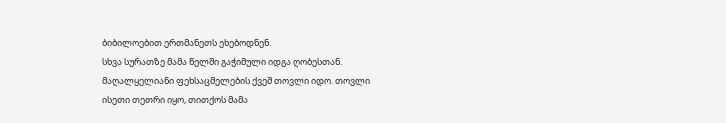ბიბილოებით ერთმანეთს ეხებოდნენ.
სხვა სურათზე მამა წელში გაჭიმული იდგა ღობესთან. მაღალყელიანი ფეხსაცმელების ქვეშ თოვლი იდო. თოვლი ისეთი თეთრი იყო, თითქოს მამა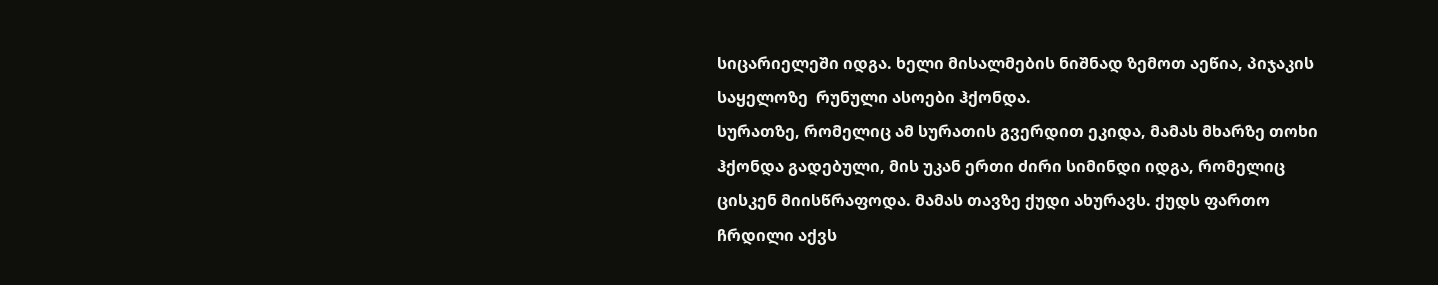სიცარიელეში იდგა. ხელი მისალმების ნიშნად ზემოთ აეწია, პიჯაკის საყელოზე  რუნული ასოები ჰქონდა.
სურათზე, რომელიც ამ სურათის გვერდით ეკიდა, მამას მხარზე თოხი ჰქონდა გადებული, მის უკან ერთი ძირი სიმინდი იდგა, რომელიც ცისკენ მიისწრაფოდა. მამას თავზე ქუდი ახურავს. ქუდს ფართო ჩრდილი აქვს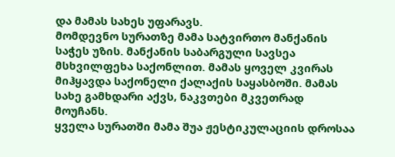და მამას სახეს უფარავს.
მომდევნო სურათზე მამა სატვირთო მანქანის საჭეს უზის. მანქანის საბარგული სავსეა მსხვილფეხა საქონლით. მამას ყოველ კვირას მიჰყავდა საქონელი ქალაქის საყასბოში. მამას სახე გამხდარი აქვს, ნაკვთები მკვეთრად მოუჩანს.
ყველა სურათში მამა შუა ჟესტიკულაციის დროსაა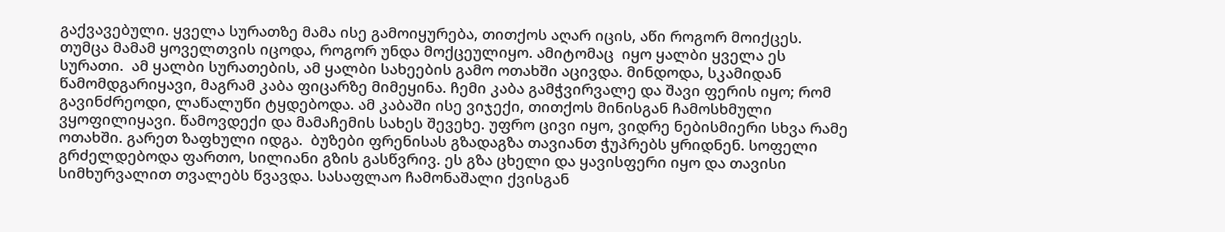გაქვავებული. ყველა სურათზე მამა ისე გამოიყურება, თითქოს აღარ იცის, აწი როგორ მოიქცეს. თუმცა მამამ ყოველთვის იცოდა, როგორ უნდა მოქცეულიყო. ამიტომაც  იყო ყალბი ყველა ეს სურათი.  ამ ყალბი სურათების, ამ ყალბი სახეების გამო ოთახში აცივდა. მინდოდა, სკამიდან წამომდგარიყავი, მაგრამ კაბა ფიცარზე მიმეყინა. ჩემი კაბა გამჭვირვალე და შავი ფერის იყო; რომ გავინძრეოდი, ლაწალუწი ტყდებოდა. ამ კაბაში ისე ვიჯექი, თითქოს მინისგან ჩამოსხმული ვყოფილიყავი. წამოვდექი და მამაჩემის სახეს შევეხე. უფრო ცივი იყო, ვიდრე ნებისმიერი სხვა რამე ოთახში. გარეთ ზაფხული იდგა.  ბუზები ფრენისას გზადაგზა თავიანთ ჭუპრებს ყრიდნენ. სოფელი გრძელდებოდა ფართო, სილიანი გზის გასწვრივ. ეს გზა ცხელი და ყავისფერი იყო და თავისი სიმხურვალით თვალებს წვავდა. სასაფლაო ჩამონაშალი ქვისგან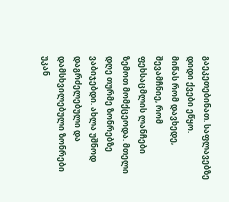გაეკეთებინათ. საფლავებზე დიდი ქვები ეწყო.
მიწას რომ დავხედე, შევამჩნიე, რომ ფეხსაცმლის ლანჩები ზემოთ მომქცეოდა. მთელი დღე თურმე ზონრებზე ვაბიჯებდი. ახლა უშნოდ დაგრძელებული და დამსხვილებული ზონრები უკან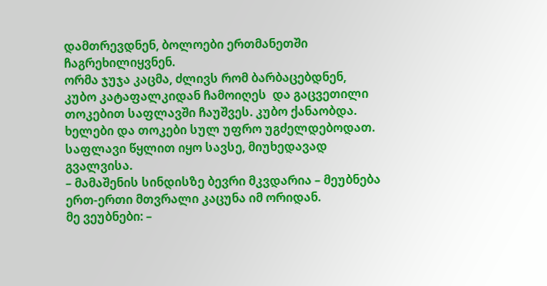დამთრევდნენ, ბოლოები ერთმანეთში ჩაგრეხილიყვნენ.
ორმა ჯუჯა კაცმა, ძლივს რომ ბარბაცებდნენ, კუბო კატაფალკიდან ჩამოიღეს  და გაცვეთილი თოკებით საფლავში ჩაუშვეს. კუბო ქანაობდა. ხელები და თოკები სულ უფრო უგძელდებოდათ. საფლავი წყლით იყო სავსე, მიუხედავად გვალვისა.
– მამაშენის სინდისზე ბევრი მკვდარია – მეუბნება ერთ-ერთი მთვრალი კაცუნა იმ ორიდან.
მე ვეუბნები: –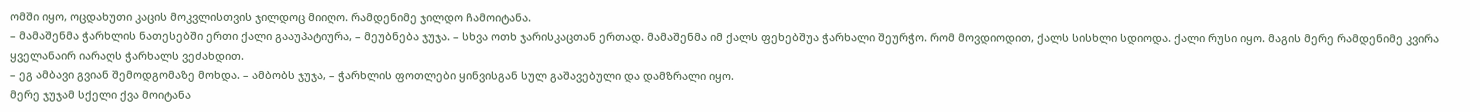ომში იყო, ოცდახუთი კაცის მოკვლისთვის ჯილდოც მიიღო. რამდენიმე ჯილდო ჩამოიტანა.
– მამაშენმა ჭარხლის ნათესებში ერთი ქალი გააუპატიურა, – მეუბნება ჯუჯა. – სხვა ოთხ ჯარისკაცთან ერთად. მამაშენმა იმ ქალს ფეხებშუა ჭარხალი შეურჭო. რომ მოვდიოდით, ქალს სისხლი სდიოდა. ქალი რუსი იყო. მაგის მერე რამდენიმე კვირა ყველანაირ იარაღს ჭარხალს ვეძახდით.
– ეგ ამბავი გვიან შემოდგომაზე მოხდა. – ამბობს ჯუჯა, – ჭარხლის ფოთლები ყინვისგან სულ გაშავებული და დამზრალი იყო.
მერე ჯუჯამ სქელი ქვა მოიტანა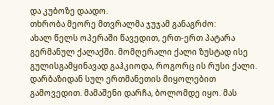და კუბოზე დაადო.
თხრობა მეორე მთვრალმა ჯუჯამ განაგრძო:
ახალ წელს ოპერაში წავედით, ერთ-ერთ პატარა გერმანულ ქალაქში. მომღერალი ქალი ზუსტად ისე გულისგამყინავად გაჰკიოდა, როგორც ის რუსი ქალი. დარბაზიდან სულ ერთმანეთის მიყოლებით გამოვედით. მამაშენი დარჩა, ბოლომდე იყო. მას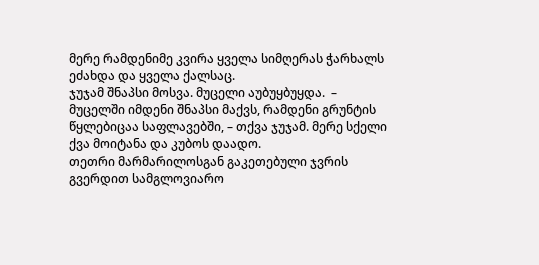მერე რამდენიმე კვირა ყველა სიმღერას ჭარხალს ეძახდა და ყველა ქალსაც.
ჯუჯამ შნაპსი მოსვა. მუცელი აუბუყბუყდა.  – მუცელში იმდენი შნაპსი მაქვს, რამდენი გრუნტის წყლებიცაა საფლავებში, – თქვა ჯუჯამ. მერე სქელი ქვა მოიტანა და კუბოს დაადო.
თეთრი მარმარილოსგან გაკეთებული ჯვრის გვერდით სამგლოვიარო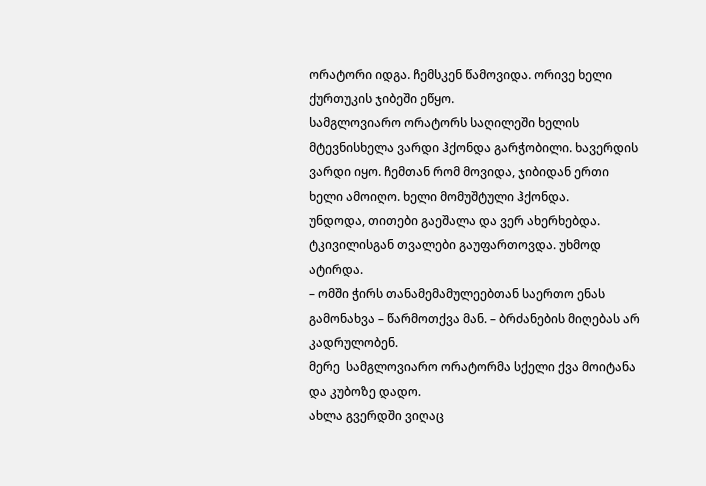ორატორი იდგა. ჩემსკენ წამოვიდა. ორივე ხელი ქურთუკის ჯიბეში ეწყო.
სამგლოვიარო ორატორს საღილეში ხელის მტევნისხელა ვარდი ჰქონდა გარჭობილი. ხავერდის ვარდი იყო. ჩემთან რომ მოვიდა, ჯიბიდან ერთი ხელი ამოიღო. ხელი მომუშტული ჰქონდა.
უნდოდა, თითები გაეშალა და ვერ ახერხებდა. ტკივილისგან თვალები გაუფართოვდა. უხმოდ ატირდა.
– ომში ჭირს თანამემამულეებთან საერთო ენას გამონახვა – წარმოთქვა მან. – ბრძანების მიღებას არ კადრულობენ.
მერე  სამგლოვიარო ორატორმა სქელი ქვა მოიტანა და კუბოზე დადო.
ახლა გვერდში ვიღაც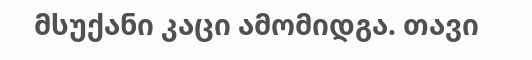მსუქანი კაცი ამომიდგა. თავი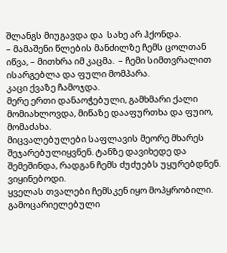შლანგს მიუგავდა და  სახე არ ჰქონდა.
– მამაშენი წლების მანძილზე ჩემს ცოლთან იწვა, – მითხრა იმ კაცმა.  – ჩემი სიმთვრალით ისარგებლა და ფული მომპარა.
კაცი ქვაზე ჩამოჯდა.
მერე ერთი დანაოჭებული, გამხმარი ქალი მომიახლოვდა, მიწაზე დააფურთხა და ფუიო, მომაძახა.
მიცვალებულები საფლავის მეორე მხარეს შეჯარებულიყვნენ. ტანზე დავიხედე და შემეშინდა, რადგან ჩემს ძუძუებს უყურებდნენ. ვიყინებოდი.
ყველას თვალები ჩემსკენ იყო მოპყრობილი. გამოცარიელებული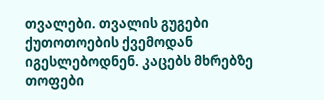თვალები. თვალის გუგები ქუთოთოების ქვემოდან იგესლებოდნენ. კაცებს მხრებზე თოფები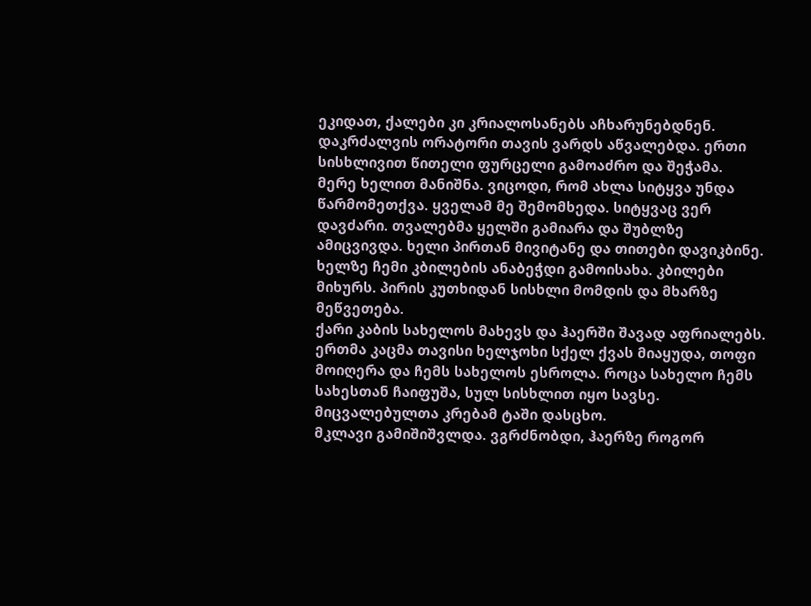ეკიდათ, ქალები კი კრიალოსანებს აჩხარუნებდნენ.
დაკრძალვის ორატორი თავის ვარდს აწვალებდა. ერთი სისხლივით წითელი ფურცელი გამოაძრო და შეჭამა.
მერე ხელით მანიშნა. ვიცოდი, რომ ახლა სიტყვა უნდა წარმომეთქვა. ყველამ მე შემომხედა. სიტყვაც ვერ დავძარი. თვალებმა ყელში გამიარა და შუბლზე ამიცვივდა. ხელი პირთან მივიტანე და თითები დავიკბინე. ხელზე ჩემი კბილების ანაბეჭდი გამოისახა. კბილები მიხურს. პირის კუთხიდან სისხლი მომდის და მხარზე მეწვეთება.
ქარი კაბის სახელოს მახევს და ჰაერში შავად აფრიალებს.
ერთმა კაცმა თავისი ხელჯოხი სქელ ქვას მიაყუდა, თოფი მოიღერა და ჩემს სახელოს ესროლა. როცა სახელო ჩემს სახესთან ჩაიფუშა, სულ სისხლით იყო სავსე. მიცვალებულთა კრებამ ტაში დასცხო.
მკლავი გამიშიშვლდა. ვგრძნობდი, ჰაერზე როგორ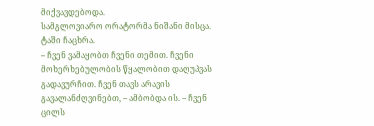მიქვავდებოდა.
სამგლოვიარო ორატორმა ნიშანი მისცა. ტაში ჩაცხრა.
– ჩვენ ვამაყობთ ჩვენი თემით. ჩვენი მოხერხებულობის წყალობით დაღუპვას გადავურჩით. ჩვენ თავს არავის გავალანძღვინებთ, – ამბობდა ის. – ჩვენ ცილს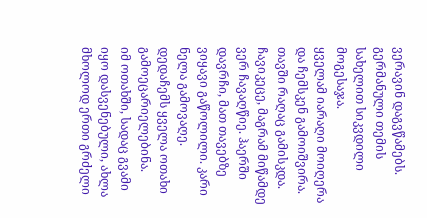ვერავინ დაგვწამებს. გერმანული თემის სახელით სიკვდილი მოგესაჯა.
ყველამ იარაღი მოიღერა და ჩემსკენ გამოიშვირა. თავში რაღაც გამისკდა.
ჩავიკეცე, მაგრამ მიწამდე ვერ ჩავაღწიე. ჰაერში დავრჩი, მათ თავებზე ვიყავი გაწოლილი. კარი ნელა გამოვაღე.
დედაჩემს ყველა ოთახი გამოეცარიელებინა.
იმ ოთახში, სადაც გვამი იყო დასვენებული, ახლა მხოლოდ ერთი გრძელი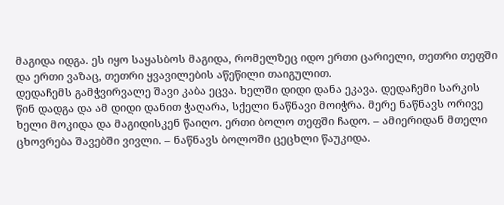მაგიდა იდგა. ეს იყო საყასბოს მაგიდა, რომელზეც იდო ერთი ცარიელი, თეთრი თეფში და ერთი ვაზაც, თეთრი ყვავილების აწეწილი თაიგულით.
დედაჩემს გამჭვირვალე შავი კაბა ეცვა. ხელში დიდი დანა ეკავა. დედაჩემი სარკის წინ დადგა და ამ დიდი დანით ჭაღარა, სქელი ნაწნავი მოიჭრა. მერე ნაწნავს ორივე ხელი მოკიდა და მაგიდისკენ წაიღო. ერთი ბოლო თეფში ჩადო. – ამიერიდან მთელი ცხოვრება შავებში ვივლი. – ნაწნავს ბოლოში ცეცხლი წაუკიდა.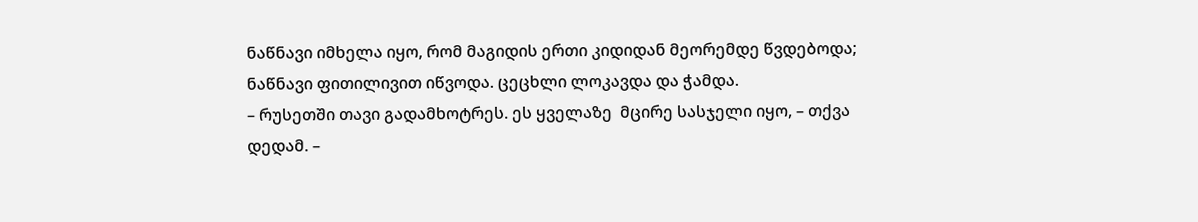ნაწნავი იმხელა იყო, რომ მაგიდის ერთი კიდიდან მეორემდე წვდებოდა; ნაწნავი ფითილივით იწვოდა. ცეცხლი ლოკავდა და ჭამდა.
– რუსეთში თავი გადამხოტრეს. ეს ყველაზე  მცირე სასჯელი იყო, – თქვა დედამ. –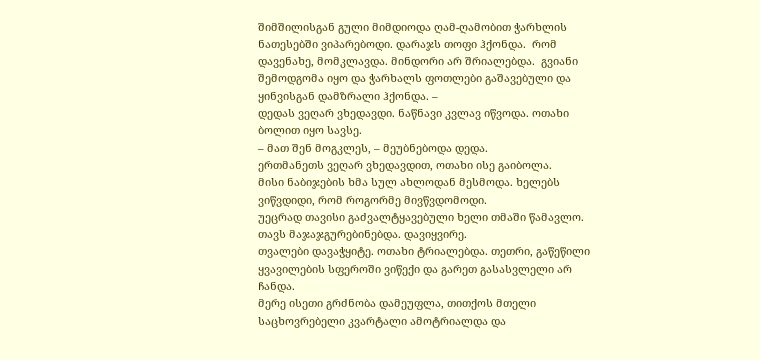შიმშილისგან გული მიმდიოდა ღამ-ღამობით ჭარხლის ნათესებში ვიპარებოდი. დარაჯს თოფი ჰქონდა.  რომ დავენახე, მომკლავდა. მინდორი არ შრიალებდა.  გვიანი შემოდგომა იყო და ჭარხალს ფოთლები გაშავებული და ყინვისგან დამზრალი ჰქონდა. –
დედას ვეღარ ვხედავდი. ნაწნავი კვლავ იწვოდა. ოთახი ბოლით იყო სავსე.
– მათ შენ მოგკლეს, – მეუბნებოდა დედა.
ერთმანეთს ვეღარ ვხედავდით, ოთახი ისე გაიბოლა.
მისი ნაბიჯების ხმა სულ ახლოდან მესმოდა. ხელებს ვიწვდიდი, რომ როგორმე მივწვდომოდი.
უეცრად თავისი გაძვალტყავებული ხელი თმაში წამავლო. თავს მაჯაჯგურებინებდა. დავიყვირე.
თვალები დავაჭყიტე. ოთახი ტრიალებდა. თეთრი, გაწეწილი ყვავილების სფეროში ვიწექი და გარეთ გასასვლელი არ ჩანდა.
მერე ისეთი გრძნობა დამეუფლა, თითქოს მთელი საცხოვრებელი კვარტალი ამოტრიალდა და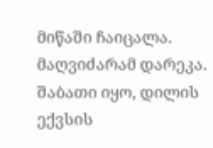მიწაში ჩაიცალა.
მაღვიძარამ დარეკა. შაბათი იყო, დილის ექვსის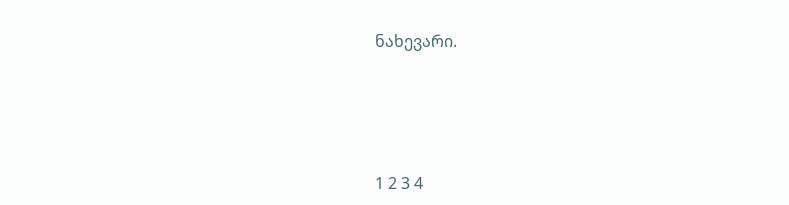ნახევარი.





1 2 3 4